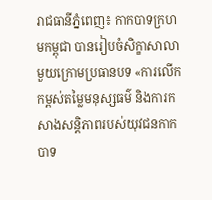រាជធានីភ្នំពេញ៖ កាកបាទក្រហមកម្ពុជា បានរៀបចំសិក្ខាសាលាមួយក្រោមប្រធានបទ «ការលើកកម្ពស់តម្លៃមនុស្សធម៌ និងការកសាងសន្តិភាពរបស់យុវជនកាកបាទ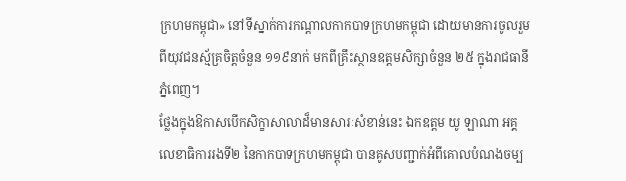ក្រហមកម្ពុជា» នៅទីស្នាក់ការកណ្តាលកាកបាទក្រហមកម្ពុជា ដោយមានការចូលរួមពីយុវជនស្ម័គ្រចិត្តចំនួន ១១៩នាក់ មកពីគ្រឹះស្ថានឧត្តមសិក្សាចំនួន ២៥ ក្នុងរាជធានីភ្នំពេញ។
ថ្លែងក្នុងឱកាសបើកសិក្ខាសាលាដ៏មានសារៈសំខាន់នេះ ឯកឧត្តម យូ ឡាណា អគ្គលេខាធិការរងទី២ នៃកាកបាទក្រហមកម្ពុជា បានគូសបញ្ជាក់អំពីគោលបំណងចម្ប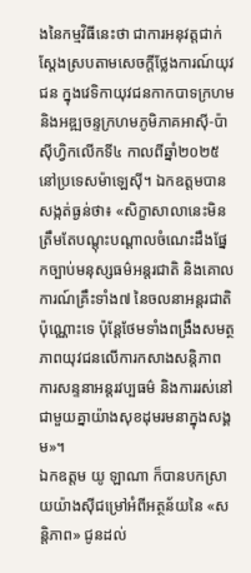ងនៃកម្មវិធីនេះថា ជាការអនុវត្តជាក់ស្តែងស្របតាមសេចក្តីថ្លែងការណ៍យុវជន ក្នុងវេទិកាយុវជនកាកបាទក្រហម និងអឌ្ឍចន្ទក្រហមភូមិភាគអាស៊ី-ប៉ាស៊ីហ្វិកលើកទី៤ កាលពីឆ្នាំ២០២៥ នៅប្រទេសម៉ាឡេស៊ី។ ឯកឧត្តមបានសង្កត់ធ្ងន់ថា៖ «សិក្ខាសាលានេះមិនត្រឹមតែបណ្តុះបណ្តាលចំណេះដឹងផ្នែកច្បាប់មនុស្សធម៌អន្តរជាតិ និងគោលការណ៍គ្រឹះទាំង៧ នៃចលនាអន្តរជាតិប៉ុណ្ណោះទេ ប៉ុន្តែថែមទាំងពង្រឹងសមត្ថភាពយុវជនលើការកសាងសន្តិភាព ការសន្ទនាអន្តរវប្បធម៌ និងការរស់នៅជាមួយគ្នាយ៉ាងសុខដុមរមនាក្នុងសង្គម»។
ឯកឧត្តម យូ ឡាណា ក៏បានបកស្រាយយ៉ាងស៊ីជម្រៅអំពីអត្ថន័យនៃ «សន្តិភាព» ជូនដល់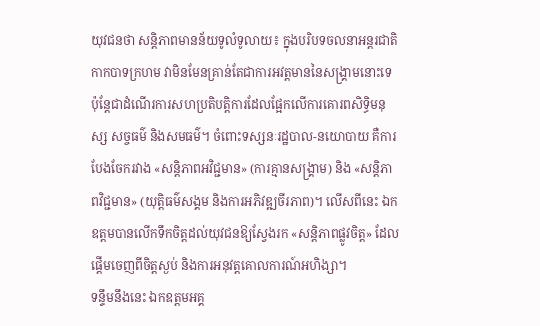យុវជនថា សន្តិភាពមានន័យទូលំទូលាយ៖ ក្នុងបរិបទចលនាអន្តរជាតិកាកបាទក្រហម វាមិនមែនគ្រាន់តែជាការអវត្តមាននៃសង្គ្រាមនោះទេ ប៉ុន្តែជាដំណើរការសហប្រតិបត្តិការដែលផ្អែកលើការគោរពសិទ្ធិមនុស្ស សច្ចធម៌ និងសមធម៌។ ចំពោះទស្សនៈរដ្ឋបាល-នយោបាយ គឺការបែងចែករវាង «សន្តិភាពអវិជ្ជមាន» (ការគ្មានសង្គ្រាម) និង «សន្តិភាពវិជ្ជមាន» (យុត្តិធម៌សង្គម និងការអភិវឌ្ឍចីរភាព)។ លើសពីនេះ ឯកឧត្តមបានលើកទឹកចិត្តដល់យុវជនឱ្យស្វែងរក «សន្តិភាពផ្លូវចិត្ត» ដែលផ្តើមចេញពីចិត្តស្ងប់ និងការអនុវត្តគោលការណ៍អហិង្សា។
ទន្ទឹមនឹងនេះ ឯកឧត្តមអគ្គ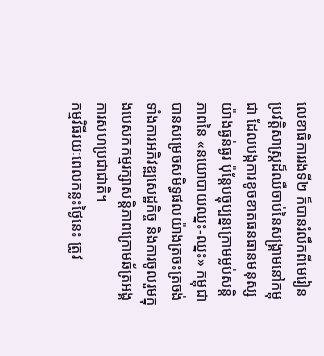លេខាធិការរងទី២ ក៏បានរំលឹកពីមេរៀនប្រវត្តិសាស្ត្រដ៏ឈឺចាប់នៃសង្គ្រាមនៅកម្ពុជា ដែលបង្កការខូចខាតធនធានមនុស្សយ៉ាងធ្ងន់ធ្ងរ ប៉ុន្តែបច្ចុប្បន្នក្រោមម្លប់សន្តិភាពនៃ «នយោបាយឈ្នះ-ឈ្នះ» កម្ពុជាបានសម្រេចសមិទ្ធផលយ៉ាងត្រចះត្រចង់ ទាំងការអភិវឌ្ឍសេដ្ឋកិច្ច និងការចូលរួមក្នុងបេសកកម្មរក្សាសន្តិភាពក្រោមឆ័ត្រអង្គការសហប្រជាជាតិ។
កម្មវិធីរយៈពេលកន្លះថ្ងៃនេះ ត្រូវ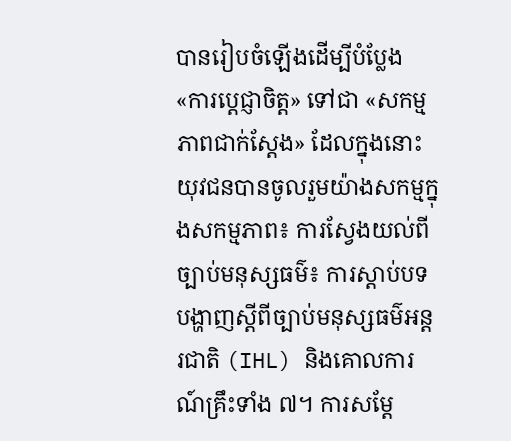បានរៀបចំឡើងដើម្បីបំប្លែង «ការប្តេជ្ញាចិត្ត» ទៅជា «សកម្មភាពជាក់ស្តែង» ដែលក្នុងនោះយុវជនបានចូលរួមយ៉ាងសកម្មក្នុងសកម្មភាព៖ ការស្វែងយល់ពីច្បាប់មនុស្សធម៌៖ ការស្តាប់បទបង្ហាញស្តីពីច្បាប់មនុស្សធម៌អន្តរជាតិ (IHL) និងគោលការណ៍គ្រឹះទាំង ៧។ ការសម្តែ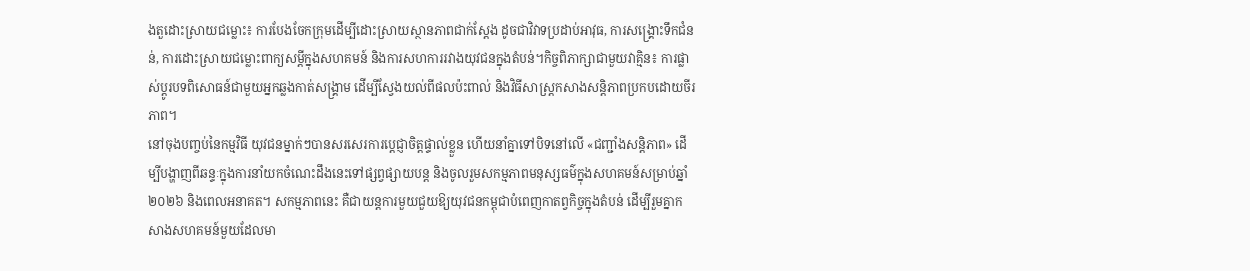ងតួដោះស្រាយជម្លោះ៖ ការបែងចែកក្រុមដើម្បីដោះស្រាយស្ថានភាពជាក់ស្តែង ដូចជាវិវាទប្រដាប់អាវុធ, ការសង្គ្រោះទឹកជំនន់, ការដោះស្រាយជម្លោះពាក្យសម្តីក្នុងសហគមន៍ និងការសហការរវាងយុវជនក្នុងតំបន់។កិច្ចពិភាក្សាជាមួយវាគ្មិន៖ ការផ្លាស់ប្តូរបទពិសោធន៍ជាមួយអ្នកឆ្លងកាត់សង្គ្រាម ដើម្បីស្វែងយល់ពីផលប៉ះពាល់ និងវិធីសាស្ត្រកសាងសន្តិភាពប្រកបដោយចីរភាព។
នៅចុងបញ្ចប់នៃកម្មវិធី យុវជនម្នាក់ៗបានសរសេរការប្តេជ្ញាចិត្តផ្ទាល់ខ្លួន ហើយនាំគ្នាទៅបិទនៅលើ «ជញ្ជាំងសន្តិភាព» ដើម្បីបង្ហាញពីឆន្ទៈក្នុងការនាំយកចំណេះដឹងនេះទៅផ្សព្វផ្សាយបន្ត និងចូលរួមសកម្មភាពមនុស្សធម៌ក្នុងសហគមន៍សម្រាប់ឆ្នាំ២០២៦ និងពេលអនាគត។ សកម្មភាពនេះ គឺជាយន្តការមួយជួយឱ្យយុវជនកម្ពុជាបំពេញកាតព្វកិច្ចក្នុងតំបន់ ដើម្បីរួមគ្នាកសាងសហគមន៍មួយដែលមា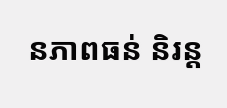នភាពធន់ និរន្ត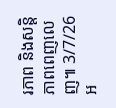រភាព និងសន្តិភាពពេញលេញ៕ 3/7/26
អ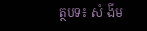ត្ថបទ៖ សំ ងីម